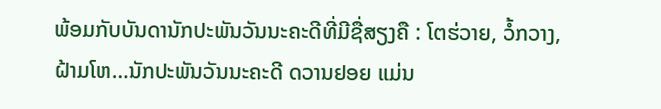ພ້ອມກັບບັນດານັກປະພັນວັນນະຄະດີທີ່ມີຊື່ສຽງຄື : ໂຕຮ່ວາຍ, ວໍ້ກວາງ, ຝ້າມໂຫ…ນັກປະພັນວັນນະຄະດີ ດວານຢອຍ ແມ່ນ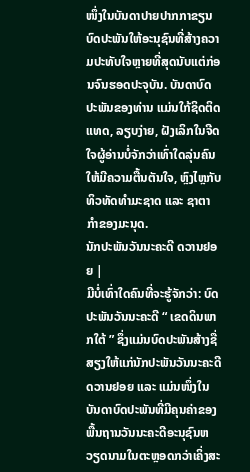ໜຶ່ງໃນບັນດາປາຍປາກກາຂຽນບົດປະພັນໃຫ້ອະນຸຊົນທີ່ສ້າງຄວາມປະທັບໃຈຫຼາຍທີ່ສຸດນັບແຕ່ກ່ອນຈົນຮອດປະຈຸບັນ. ບັນດາບົດປະພັນຂອງທ່ານ ແມ່ນໃກ້ຊິດຕິດແທດ, ລຽບງ່າຍ, ຝັງເລິກໃນຈີດໃຈຜູ້ອ່ານບໍ່ຈັກວ່າເທົ່າໃດລຸ່ນຄົນ ໃຫ້ມີຄວາມຕື້ນຕັນໃຈ, ຫຼົງໄຫຼກັບທິວທັດທຳມະຊາດ ແລະ ຊາຕາກຳຂອງມະນຸດ.
ນັກປະພັນວັນນະຄະດີ ດວານຢອຍ |
ມີບໍ່ເທົ່າໃດຄົນທີ່ຈະຮູ້ຈັກວ່າ: ບົດປະພັນວັນນະຄະດີ “ ເຂດດິນພາກໃຕ້ ” ຊຶ່ງແມ່ນບົດປະພັນສ້າງຊື່ສຽງໃຫ້ແກ່ນັກປະພັນວັນນະຄະດີ ດວານຢອຍ ແລະ ແມ່ນໜຶ່ງໃນບັນດາບົດປະພັນທີ່ມີຄຸນຄ່າຂອງພື້ນຖານວັນນະຄະດີອະນຸຊົນຫວຽດນາມໃນຕະຫຼອດກວ່າເຄິ່ງສະ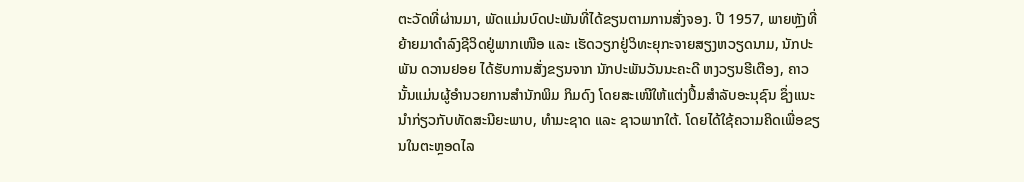ຕະວັດທີ່ຜ່ານມາ, ພັດແມ່ນບົດປະພັນທີ່ໄດ້ຂຽນຕາມການສັ່ງຈອງ. ປີ 1957, ພາຍຫຼັງທີ່ຍ້າຍມາດຳລົງຊີວິດຢູ່ພາກເໜືອ ແລະ ເຮັດວຽກຢູ່ວິທະຍຸກະຈາຍສຽງຫວຽດນາມ, ນັກປະພັນ ດວານຢອຍ ໄດ້ຮັບການສັ່ງຂຽນຈາກ ນັກປະພັນວັນນະຄະດີ ຫງວຽນຮີເຕືອງ, ຄາວນັ້ນແມ່ນຜູ້ອຳນວຍການສຳນັກພິມ ກິມດົງ ໂດຍສະເໜີໃຫ້ແຕ່ງປຶ້ມສຳລັບອະນຸຊົນ ຊຶ່ງແນະນຳກ່ຽວກັບທັດສະນີຍະພາບ, ທຳມະຊາດ ແລະ ຊາວພາກໃຕ້. ໂດຍໄດ້ໃຊ້ຄວາມຄິດເພື່ອຂຽນໃນຕະຫຼອດໄລ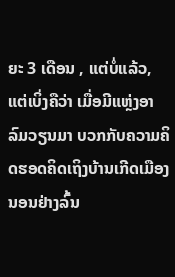ຍະ 3 ເດືອນ , ແຕ່ບໍ່ແລ້ວ, ແຕ່ເບິ່ງຄືວ່າ ເມື່ອມີແຫຼ່ງອາລົມວຽນມາ ບວກກັບຄວາມຄິດຮອດຄິດເຖິງບ້ານເກີດເມືອງນອນຢ່າງລົ້ນ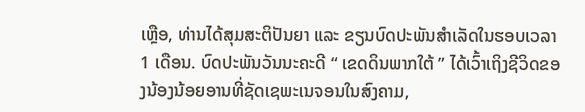ເຫຼືອ, ທ່ານໄດ້ສຸມສະຕິປັນຍາ ແລະ ຂຽນບົດປະພັນສຳເລັດໃນຮອບເວລາ 1 ເດືອນ. ບົດປະພັນວັນນະຄະດີ “ ເຂດດິນພາກໃຕ້ ” ໄດ້ເວົ້າເຖິງຊີວິດຂອງນ້ອງນ້ອຍອານທີ່ຊັດເຊພະເນຈອນໃນສົງຄາມ,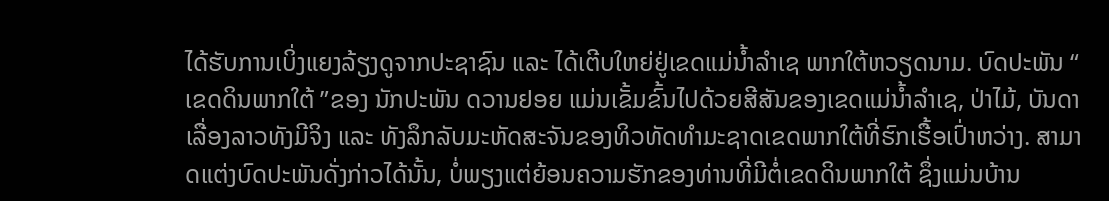ໄດ້ຮັບການເບິ່ງແຍງລ້ຽງດູຈາກປະຊາຊົນ ແລະ ໄດ້ເຕີບໃຫຍ່ຢູ່ເຂດແມ່ນ້ຳລຳເຊ ພາກໃຕ້ຫວຽດນາມ. ບົດປະພັນ “ ເຂດດິນພາກໃຕ້ ”ຂອງ ນັກປະພັນ ດວານຢອຍ ແມ່ນເຂັ້ມຂົ້ນໄປດ້ວຍສີສັນຂອງເຂດແມ່ນ້ຳລຳເຊ, ປ່າໄມ້, ບັນດາເລື່ອງລາວທັງມີຈິງ ແລະ ທັງລຶກລັບມະຫັດສະຈັນຂອງທິວທັດທຳມະຊາດເຂດພາກໃຕ້ທີ່ຮົກເຮື້ອເປົ່າຫວ່າງ. ສາມາດແຕ່ງບົດປະພັນດັ່ງກ່າວໄດ້ນັ້ນ, ບໍ່ພຽງແຕ່ຍ້ອນຄວາມຮັກຂອງທ່ານທີ່ມີຕໍ່ເຂດດິນພາກໃຕ້ ຊຶ່ງແມ່ນບ້ານ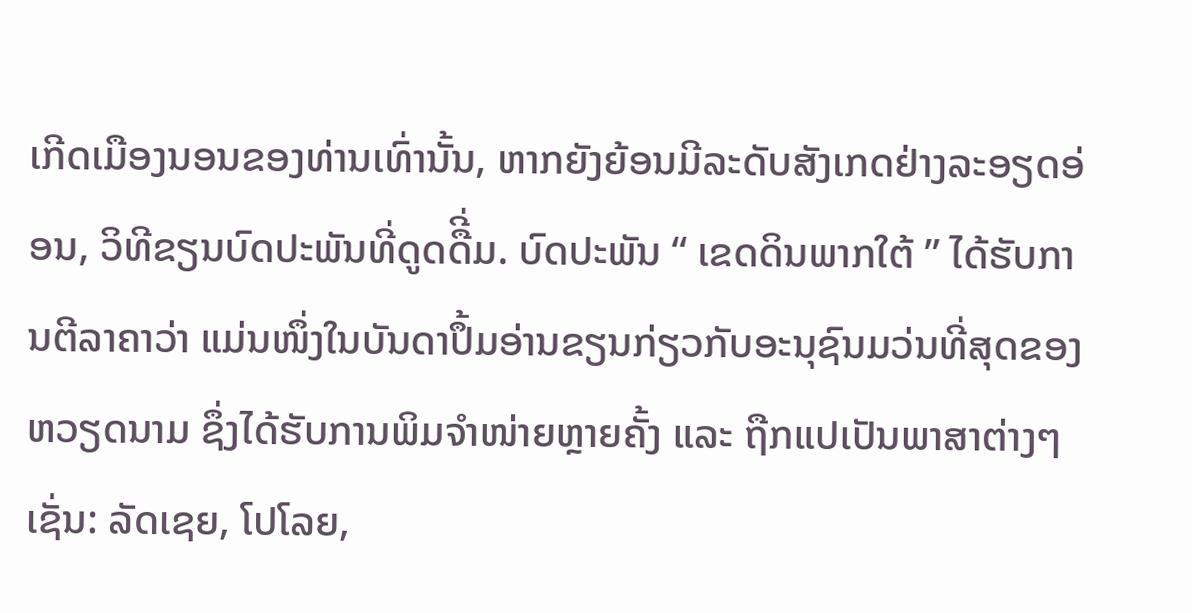ເກີດເມືອງນອນຂອງທ່ານເທົ່ານັ້ນ, ຫາກຍັງຍ້ອນມີລະດັບສັງເກດຢ່າງລະອຽດອ່ອນ, ວິທີຂຽນບົດປະພັນທີ່ດູດດືີ່ມ. ບົດປະພັນ “ ເຂດດິນພາກໃຕ້ ” ໄດ້ຮັບການຕີລາຄາວ່າ ແມ່ນໜຶ່ງໃນບັນດາປຶ້ມອ່ານຂຽນກ່ຽວກັບອະນຸຊົນມວ່ນທີ່ສຸດຂອງຫວຽດນາມ ຊຶ່ງໄດ້ຮັບການພິມຈຳໜ່າຍຫຼາຍຄັ້ງ ແລະ ຖືກແປເປັນພາສາຕ່າງໆເຊັ່ນ: ລັດເຊຍ, ໂປໂລຍ,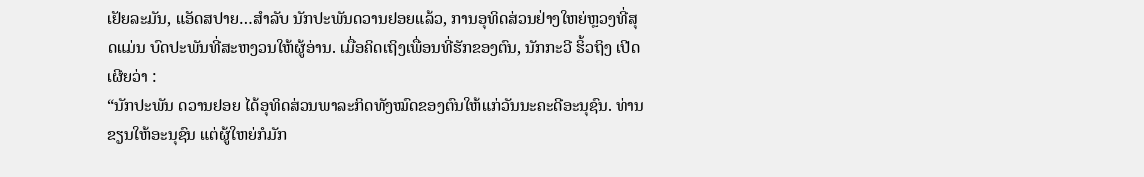ເຢັຍລະມັນ, ແອັດສປາຍ…ສຳລັບ ນັກປະພັນດວານຢອຍແລ້ວ, ການອຸທິດສ່ວນຢ່າງໃຫຍ່ຫຼວງທີ່ສຸດແມ່ນ ບົດປະພັນທີ່ສະຫງວນໃຫ້ຜູ້ອ່ານ. ເມື່ອຄິດເຖິງເພື່ອນທີ່ຮັກຂອງຕົນ, ນັກກະວີ ຮິ້ວຖິງ ເປີດເຜີຍວ່າ :
“ນັກປະພັນ ດວານຢອຍ ໄດ້ອຸທິດສ່ວນພາລະກິດທັງໝົດຂອງຕົນໃຫ້ແກ່ວັນນະຄະດີອະນຸຊົນ. ທ່ານຂຽນໃຫ້ອະນຸຊົນ ແຕ່ຜູ້ໃຫຍ່ກໍມັກ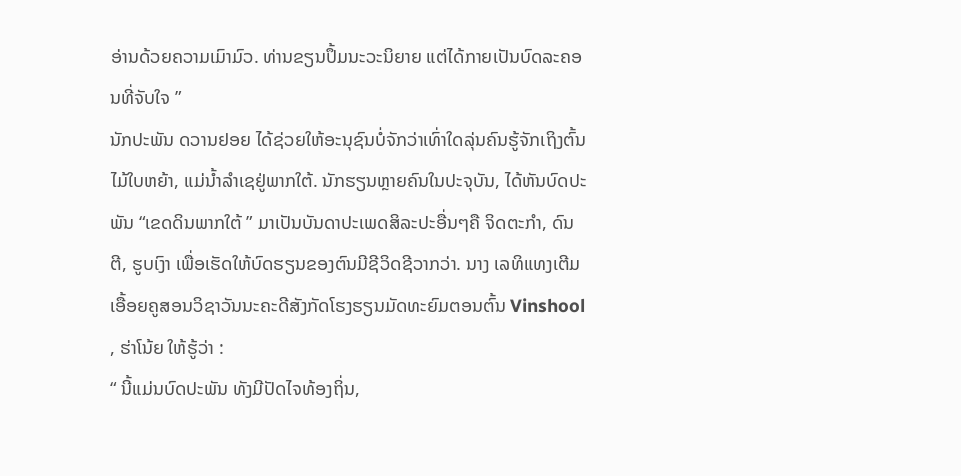ອ່ານດ້ວຍຄວາມເມົາມົວ. ທ່ານຂຽນປຶ້ມນະວະນິຍາຍ ແຕ່ໄດ້ກາຍເປັນບົດລະຄອນທີ່ຈັບໃຈ ”
ນັກປະພັນ ດວານຢອຍ ໄດ້ຊ່ວຍໃຫ້ອະນຸຊົນບໍ່ຈັກວ່າເທົ່າໃດລຸ່ນຄົນຮູ້ຈັກເຖິງຕົ້ນໄມ້ໃບຫຍ້າ, ແມ່ນ້ຳລຳເຊຢູ່ພາກໃຕ້. ນັກຮຽນຫຼາຍຄົນໃນປະຈຸບັນ, ໄດ້ຫັນບົດປະພັນ “ເຂດດິນພາກໃຕ້ ” ມາເປັນບັນດາປະເພດສິລະປະອື່ນໆຄື ຈິດຕະກຳ, ດົນຕີ, ຮູບເງົາ ເພື່ອເຮັດໃຫ້ບົດຮຽນຂອງຕົນມີຊີວິດຊີວາກວ່າ. ນາງ ເລທິແທງເຕີມ ເອື້ອຍຄູສອນວິຊາວັນນະຄະດີສັງກັດໂຮງຮຽນມັດທະຍົມຕອນຕົ້ນ Vinshool , ຮ່າໂນ້ຍ ໃຫ້ຮູ້ວ່າ :
“ ນີ້ແມ່ນບົດປະພັນ ທັງມີປັດໄຈທ້ອງຖິ່ນ,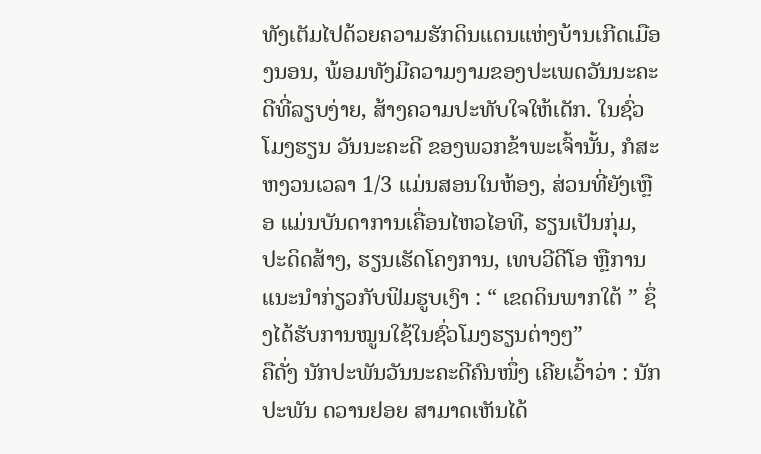ທັງເຕັມໄປດ້ວຍຄວາມຮັກດິນແດນແຫ່ງບ້ານເກີດເມືອງນອນ, ພ້ອມທັງມີຄວາມງາມຂອງປະເພດວັນນະຄະດີທີ່ລຽບງ່າຍ, ສ້າງຄວາມປະທັບໃຈໃຫ້ເດັກ. ໃນຊົ່ວໂມງຮຽນ ວັນນະຄະດີ ຂອງພວກຂ້າພະເຈົ້ານັ້ນ, ກໍສະຫງວນເວລາ 1/3 ແມ່ນສອນໃນຫ້ອງ, ສ່ວນທີ່ຍັງເຫຼືອ ແມ່ນບັນດາການເຄື່ອນໄຫວໄອທີ, ຮຽນເປັນກຸ່ມ, ປະດິດສ້າງ, ຮຽນເຮັດໂຄງການ, ເທບວີດີໂອ ຫຼືການແນະນຳກ່ຽວກັບຟິມຮູບເງົາ : “ ເຂດດິນພາກໃຕ້ ” ຊຶ່ງໄດ້ຮັບການໝູນໃຊ້ໃນຊົ່ວໂມງຮຽນຕ່າງໆ”
ຄືດັ່ງ ນັກປະພັນວັນນະຄະດີຄົນໜຶ່ງ ເຄີຍເວົ້າວ່າ : ນັກປະພັນ ດວານຢອຍ ສາມາດເຫັນໄດ້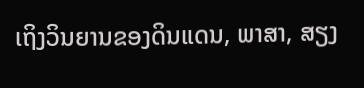ເຖິງວິນຍານຂອງດິນແດນ, ພາສາ, ສຽງ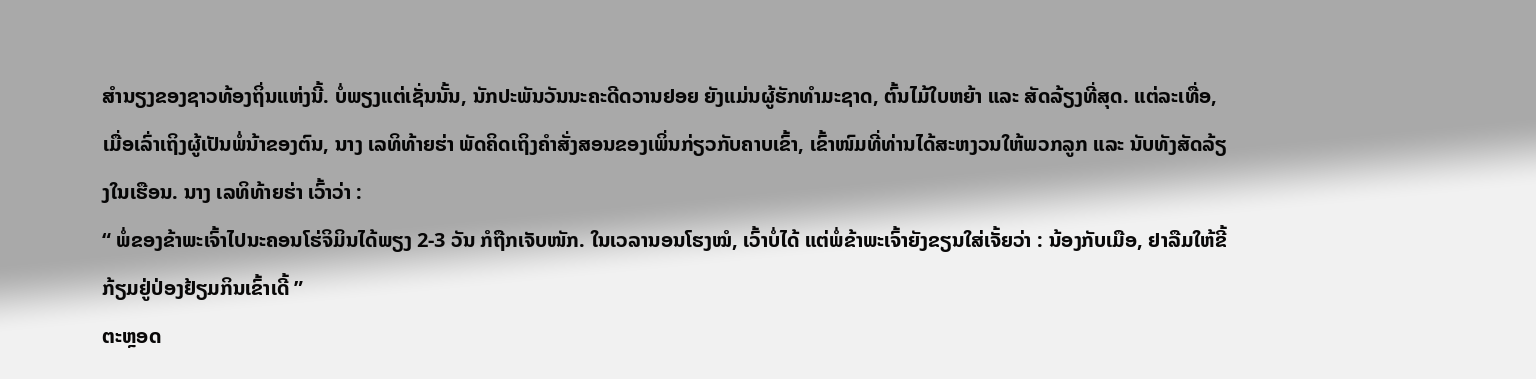ສຳນຽງຂອງຊາວທ້ອງຖິ່ນແຫ່ງນີ້. ບໍ່ພຽງແຕ່ເຊັ່ນນັ້ນ, ນັກປະພັນວັນນະຄະດີດວານຢອຍ ຍັງແມ່ນຜູ້ຮັກທຳມະຊາດ, ຕົ້ນໄມ້ໃບຫຍ້າ ແລະ ສັດລ້ຽງທີ່ສຸດ. ແຕ່ລະເທື່ອ, ເມື່ອເລົ່າເຖິງຜູ້ເປັນພໍ່ນ້າຂອງຕົນ, ນາງ ເລທິທ້າຍຮ່າ ພັດຄິດເຖິງຄຳສັ່ງສອນຂອງເພິ່ນກ່ຽວກັບຄາບເຂົ້າ, ເຂົ້າໜົມທີ່ທ່ານໄດ້ສະຫງວນໃຫ້ພວກລູກ ແລະ ນັບທັງສັດລ້ຽງໃນເຮືອນ. ນາງ ເລທິທ້າຍຮ່າ ເວົ້າວ່າ :
“ ພໍ່ຂອງຂ້າພະເຈົ້າໄປນະຄອນໂຮ່ຈິມິນໄດ້ພຽງ 2-3 ວັນ ກໍຖືກເຈັບໜັກ. ໃນເວລານອນໂຮງໝໍ, ເວົ້າບໍ່ໄດ້ ແຕ່ພໍ່ຂ້າພະເຈົ້າຍັງຂຽນໃສ່ເຈັ້ຍວ່າ : ນ້ອງກັບເມືອ, ຢາລືມໃຫ້ຂີ້ກ້ຽມຢູ່ປ່ອງຢ້ຽມກິນເຂົ້າເດີ້ ”
ຕະຫຼອດ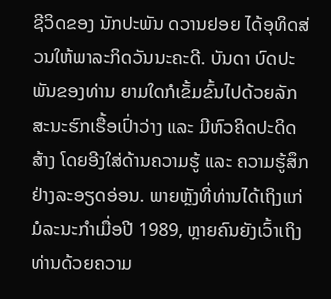ຊີວິດຂອງ ນັກປະພັນ ດວານຢອຍ ໄດ້ອຸທິດສ່ວນໃຫ້ພາລະກິດວັນນະຄະດີ. ບັນດາ ບົດປະພັນຂອງທ່ານ ຍາມໃດກໍເຂັ້ມຂົ້ນໄປດ້ວຍລັກສະນະຮົກເຮື້ອເປົ່າວ່າງ ແລະ ມີຫົວຄິດປະດິດສ້າງ ໂດຍອີງໃສ່ດ້ານຄວາມຮູ້ ແລະ ຄວາມຮູ້ສຶກຢ່າງລະອຽດອ່ອນ. ພາຍຫຼັງທີ່ທ່ານໄດ້ເຖິງແກ່ມໍລະນະກຳເມື່ອປີ 1989, ຫຼາຍຄົນຍັງເວົ້າເຖິງທ່ານດ້ວຍຄວາມ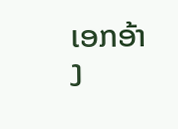ເອກອ້າງ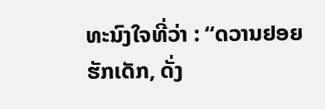ທະນົງໃຈທີ່ວ່າ : “ດວານຢອຍຮັກເດັກ, ດັ່ງ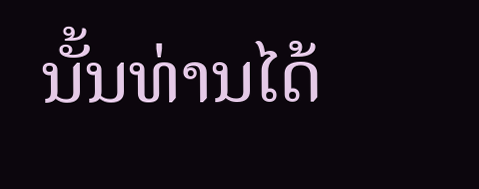ນັ້ນທ່ານໄດ້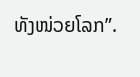ທັງໜ່ວຍໂລກ”.